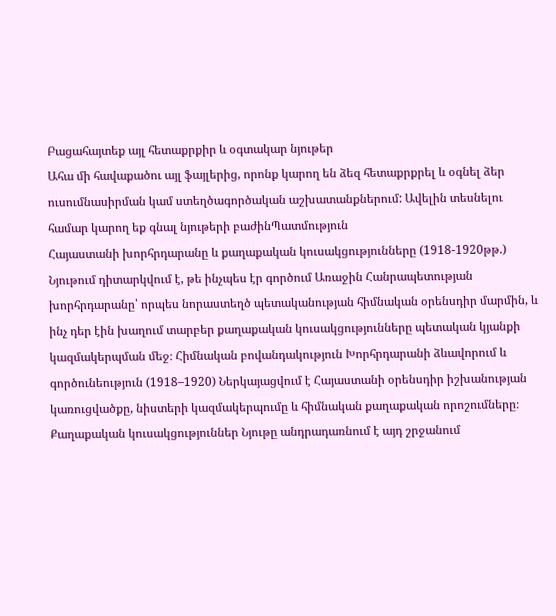Բացահայտեք այլ հետաքրքիր և օգտակար նյութեր
Ահա մի հավաքածու այլ ֆայլերից, որոնք կարող են ձեզ հետաքրքրել և օգնել ձեր ուսումնասիրման կամ ստեղծագործական աշխատանքներում: Ավելին տեսնելու համար կարող եք գնալ նյութերի բաժինՊատմություն
Հայաստանի խորհրդարանը և քաղաքական կուսակցությունները (1918-1920թթ.)
Նյութում դիտարկվում է, թե ինչպես էր գործում Առաջին Հանրապետության խորհրդարանը՝ որպես նորաստեղծ պետականության հիմնական օրենսդիր մարմին, և ինչ դեր էին խաղում տարբեր քաղաքական կուսակցությունները պետական կյանքի կազմակերպման մեջ։ Հիմնական բովանդակություն Խորհրդարանի ձևավորում և գործունեություն (1918–1920) Ներկայացվում է Հայաստանի օրենսդիր իշխանության կառուցվածքը, նիստերի կազմակերպումը և հիմնական քաղաքական որոշումները։ Քաղաքական կուսակցություններ Նյութը անդրադառնում է այդ շրջանում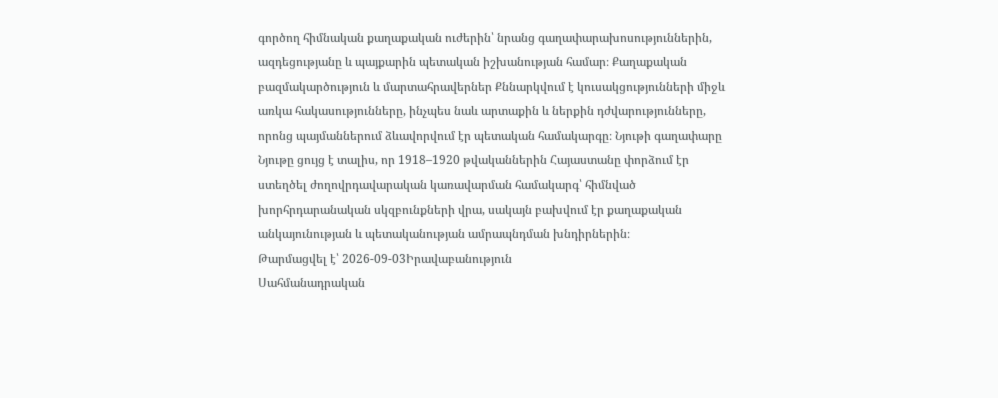գործող հիմնական քաղաքական ուժերին՝ նրանց գաղափարախոսություններին, ազդեցությանը և պայքարին պետական իշխանության համար։ Քաղաքական բազմակարծություն և մարտահրավերներ Քննարկվում է կուսակցությունների միջև առկա հակասությունները, ինչպես նաև արտաքին և ներքին դժվարությունները, որոնց պայմաններում ձևավորվում էր պետական համակարգը։ Նյութի գաղափարը Նյութը ցույց է տալիս, որ 1918–1920 թվականներին Հայաստանը փորձում էր ստեղծել ժողովրդավարական կառավարման համակարգ՝ հիմնված խորհրդարանական սկզբունքների վրա, սակայն բախվում էր քաղաքական անկայունության և պետականության ամրապնդման խնդիրներին։
Թարմացվել է՝ 2026-09-03Իրավաբանություն
Սահմանադրական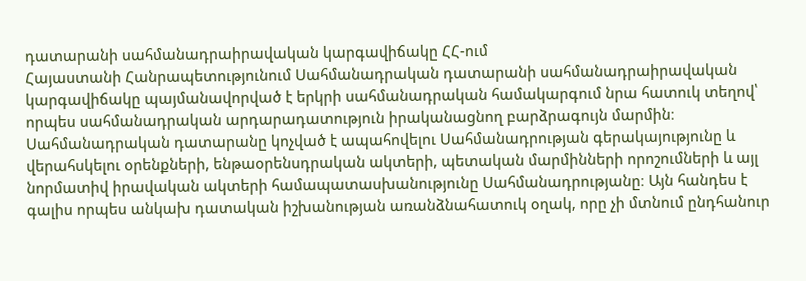դատարանի սահմանադրաիրավական կարգավիճակը ՀՀ-ում
Հայաստանի Հանրապետությունում Սահմանադրական դատարանի սահմանադրաիրավական կարգավիճակը պայմանավորված է երկրի սահմանադրական համակարգում նրա հատուկ տեղով՝ որպես սահմանադրական արդարադատություն իրականացնող բարձրագույն մարմին։ Սահմանադրական դատարանը կոչված է ապահովելու Սահմանադրության գերակայությունը և վերահսկելու օրենքների, ենթաօրենսդրական ակտերի, պետական մարմինների որոշումների և այլ նորմատիվ իրավական ակտերի համապատասխանությունը Սահմանադրությանը։ Այն հանդես է գալիս որպես անկախ դատական իշխանության առանձնահատուկ օղակ, որը չի մտնում ընդհանուր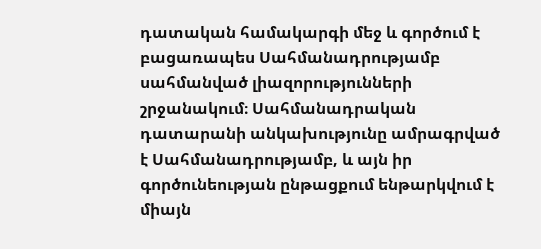դատական համակարգի մեջ և գործում է բացառապես Սահմանադրությամբ սահմանված լիազորությունների շրջանակում։ Սահմանադրական դատարանի անկախությունը ամրագրված է Սահմանադրությամբ, և այն իր գործունեության ընթացքում ենթարկվում է միայն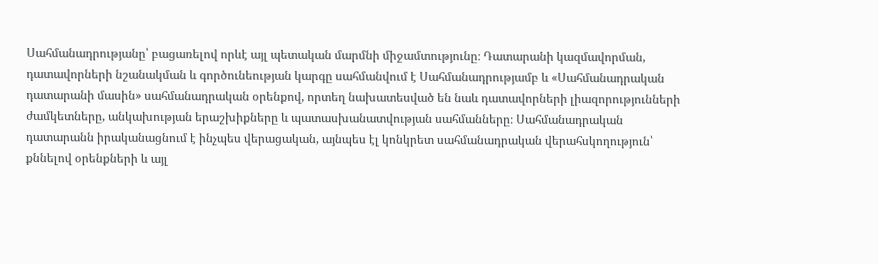Սահմանադրությանը՝ բացառելով որևէ այլ պետական մարմնի միջամտությունը։ Դատարանի կազմավորման, դատավորների նշանակման և գործունեության կարգը սահմանվում է Սահմանադրությամբ և «Սահմանադրական դատարանի մասին» սահմանադրական օրենքով, որտեղ նախատեսված են նաև դատավորների լիազորությունների ժամկետները, անկախության երաշխիքները և պատասխանատվության սահմանները։ Սահմանադրական դատարանն իրականացնում է ինչպես վերացական, այնպես էլ կոնկրետ սահմանադրական վերահսկողություն՝ քննելով օրենքների և այլ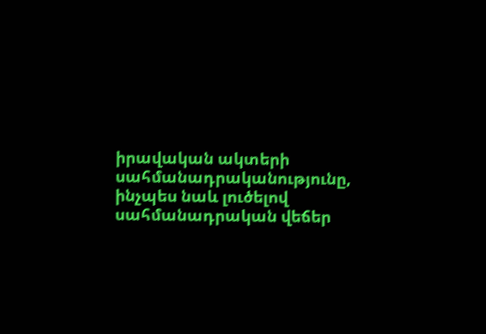իրավական ակտերի սահմանադրականությունը, ինչպես նաև լուծելով սահմանադրական վեճեր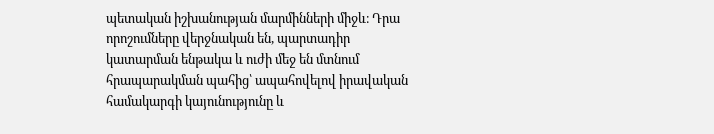պետական իշխանության մարմինների միջև։ Դրա որոշումները վերջնական են, պարտադիր կատարման ենթակա և ուժի մեջ են մտնում հրապարակման պահից՝ ապահովելով իրավական համակարգի կայունությունը և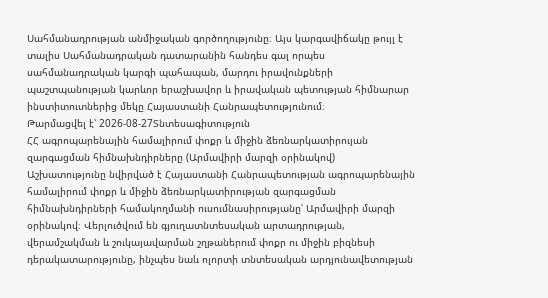Սահմանադրության անմիջական գործողությունը։ Այս կարգավիճակը թույլ է տալիս Սահմանադրական դատարանին հանդես գալ որպես սահմանադրական կարգի պահապան, մարդու իրավունքների պաշտպանության կարևոր երաշխավոր և իրավական պետության հիմնարար ինստիտուտներից մեկը Հայաստանի Հանրապետությունում։
Թարմացվել է՝ 2026-08-27Տնտեսագիտություն
ՀՀ ագրոպարենային համալիրում փոքր և միջին ձեռնարկատիրույան զարգացման հիմնախնդիրները (Արմավիրի մարզի օրինակով)
Աշխատությունը նվիրված է Հայաստանի Հանրապետության ագրոպարենային համալիրում փոքր և միջին ձեռնարկատիրության զարգացման հիմնախնդիրների համակողմանի ուսումնասիրությանը՝ Արմավիրի մարզի օրինակով։ Վերլուծվում են գյուղատնտեսական արտադրության, վերամշակման և շուկայավարման շղթաներում փոքր ու միջին բիզնեսի դերակատարությունը, ինչպես նաև ոլորտի տնտեսական արդյունավետության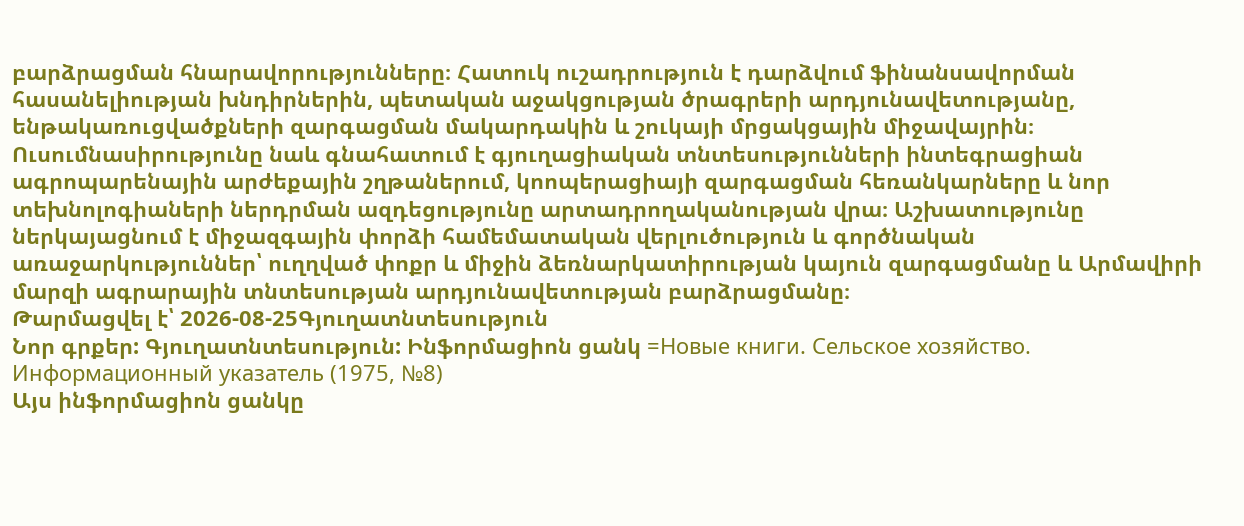բարձրացման հնարավորությունները։ Հատուկ ուշադրություն է դարձվում ֆինանսավորման հասանելիության խնդիրներին, պետական աջակցության ծրագրերի արդյունավետությանը, ենթակառուցվածքների զարգացման մակարդակին և շուկայի մրցակցային միջավայրին։ Ուսումնասիրությունը նաև գնահատում է գյուղացիական տնտեսությունների ինտեգրացիան ագրոպարենային արժեքային շղթաներում, կոոպերացիայի զարգացման հեռանկարները և նոր տեխնոլոգիաների ներդրման ազդեցությունը արտադրողականության վրա։ Աշխատությունը ներկայացնում է միջազգային փորձի համեմատական վերլուծություն և գործնական առաջարկություններ՝ ուղղված փոքր և միջին ձեռնարկատիրության կայուն զարգացմանը և Արմավիրի մարզի ագրարային տնտեսության արդյունավետության բարձրացմանը։
Թարմացվել է՝ 2026-08-25Գյուղատնտեսություն
Նոր գրքեր: Գյուղատնտեսություն: Ինֆորմացիոն ցանկ =Новые книги. Сельское хозяйство. Информационный указатель (1975, №8)
Այս ինֆորմացիոն ցանկը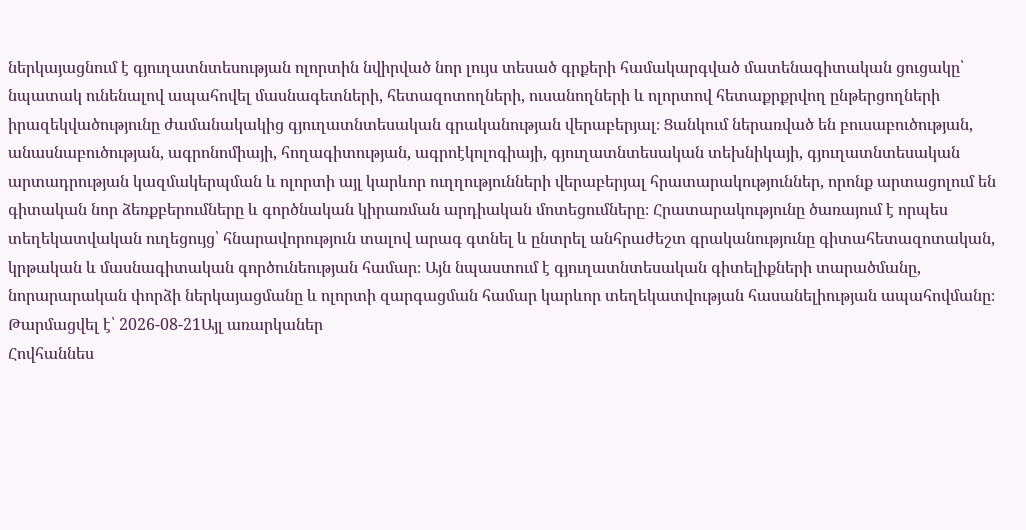ներկայացնում է գյուղատնտեսության ոլորտին նվիրված նոր լույս տեսած գրքերի համակարգված մատենագիտական ցուցակը՝ նպատակ ունենալով ապահովել մասնագետների, հետազոտողների, ուսանողների և ոլորտով հետաքրքրվող ընթերցողների իրազեկվածությունը ժամանակակից գյուղատնտեսական գրականության վերաբերյալ։ Ցանկում ներառված են բուսաբուծության, անասնաբուծության, ագրոնոմիայի, հողագիտության, ագրոէկոլոգիայի, գյուղատնտեսական տեխնիկայի, գյուղատնտեսական արտադրության կազմակերպման և ոլորտի այլ կարևոր ուղղությունների վերաբերյալ հրատարակություններ, որոնք արտացոլում են գիտական նոր ձեռքբերումները և գործնական կիրառման արդիական մոտեցումները։ Հրատարակությունը ծառայում է որպես տեղեկատվական ուղեցույց՝ հնարավորություն տալով արագ գտնել և ընտրել անհրաժեշտ գրականությունը գիտահետազոտական, կրթական և մասնագիտական գործունեության համար։ Այն նպաստում է գյուղատնտեսական գիտելիքների տարածմանը, նորարարական փորձի ներկայացմանը և ոլորտի զարգացման համար կարևոր տեղեկատվության հասանելիության ապահովմանը։
Թարմացվել է՝ 2026-08-21Այլ առարկաներ
Հովհաննես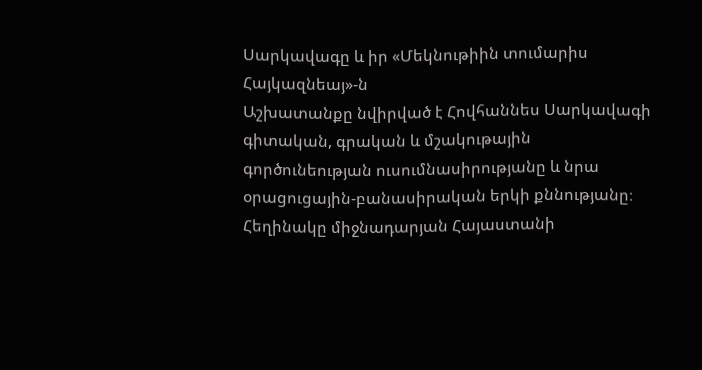Սարկավագը և իր «Մեկնութիին տումարիս Հայկազնեայ»-ն
Աշխատանքը նվիրված է Հովհաննես Սարկավագի գիտական, գրական և մշակութային գործունեության ուսումնասիրությանը և նրա օրացուցային-բանասիրական երկի քննությանը։ Հեղինակը միջնադարյան Հայաստանի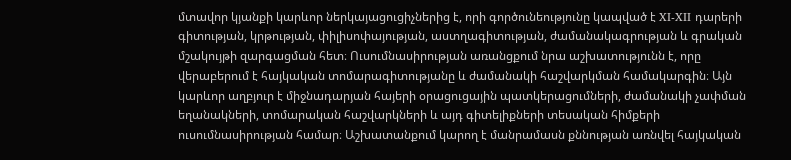մտավոր կյանքի կարևոր ներկայացուցիչներից է, որի գործունեությունը կապված է XI-XII դարերի գիտության, կրթության, փիլիսոփայության, աստղագիտության, ժամանակագրության և գրական մշակույթի զարգացման հետ։ Ուսումնասիրության առանցքում նրա աշխատությունն է, որը վերաբերում է հայկական տոմարագիտությանը և ժամանակի հաշվարկման համակարգին։ Այն կարևոր աղբյուր է միջնադարյան հայերի օրացուցային պատկերացումների, ժամանակի չափման եղանակների, տոմարական հաշվարկների և այդ գիտելիքների տեսական հիմքերի ուսումնասիրության համար։ Աշխատանքում կարող է մանրամասն քննության առնվել հայկական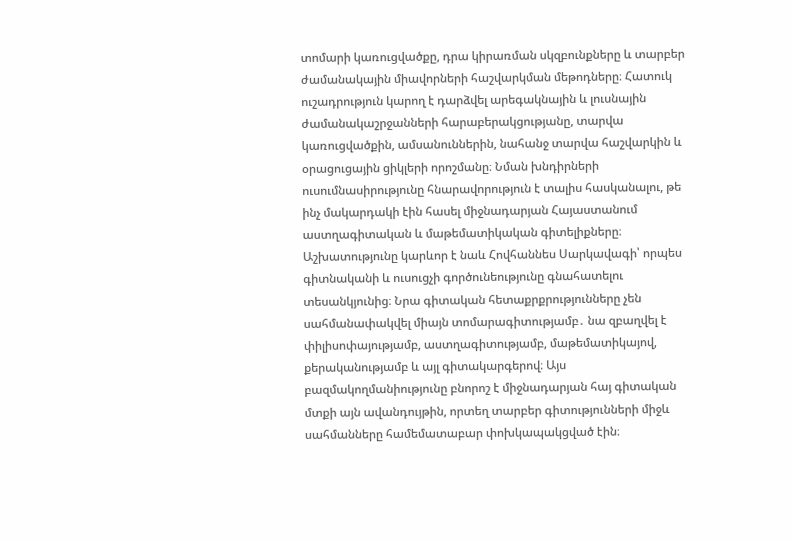տոմարի կառուցվածքը, դրա կիրառման սկզբունքները և տարբեր ժամանակային միավորների հաշվարկման մեթոդները։ Հատուկ ուշադրություն կարող է դարձվել արեգակնային և լուսնային ժամանակաշրջանների հարաբերակցությանը, տարվա կառուցվածքին, ամսանուններին, նահանջ տարվա հաշվարկին և օրացուցային ցիկլերի որոշմանը։ Նման խնդիրների ուսումնասիրությունը հնարավորություն է տալիս հասկանալու, թե ինչ մակարդակի էին հասել միջնադարյան Հայաստանում աստղագիտական և մաթեմատիկական գիտելիքները։ Աշխատությունը կարևոր է նաև Հովհաննես Սարկավագի՝ որպես գիտնականի և ուսուցչի գործունեությունը գնահատելու տեսանկյունից։ Նրա գիտական հետաքրքրությունները չեն սահմանափակվել միայն տոմարագիտությամբ․ նա զբաղվել է փիլիսոփայությամբ, աստղագիտությամբ, մաթեմատիկայով, քերականությամբ և այլ գիտակարգերով։ Այս բազմակողմանիությունը բնորոշ է միջնադարյան հայ գիտական մտքի այն ավանդույթին, որտեղ տարբեր գիտությունների միջև սահմանները համեմատաբար փոխկապակցված էին։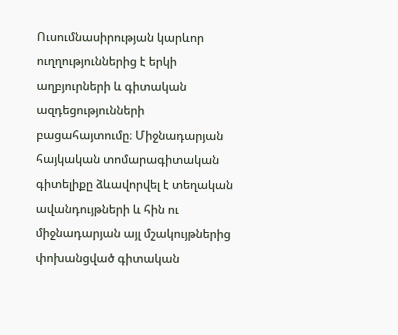Ուսումնասիրության կարևոր ուղղություններից է երկի աղբյուրների և գիտական ազդեցությունների բացահայտումը։ Միջնադարյան հայկական տոմարագիտական գիտելիքը ձևավորվել է տեղական ավանդույթների և հին ու միջնադարյան այլ մշակույթներից փոխանցված գիտական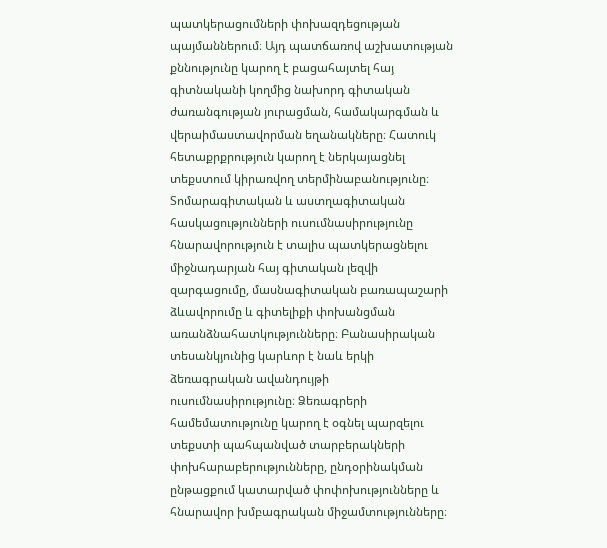պատկերացումների փոխազդեցության պայմաններում։ Այդ պատճառով աշխատության քննությունը կարող է բացահայտել հայ գիտնականի կողմից նախորդ գիտական ժառանգության յուրացման, համակարգման և վերաիմաստավորման եղանակները։ Հատուկ հետաքրքրություն կարող է ներկայացնել տեքստում կիրառվող տերմինաբանությունը։ Տոմարագիտական և աստղագիտական հասկացությունների ուսումնասիրությունը հնարավորություն է տալիս պատկերացնելու միջնադարյան հայ գիտական լեզվի զարգացումը, մասնագիտական բառապաշարի ձևավորումը և գիտելիքի փոխանցման առանձնահատկությունները։ Բանասիրական տեսանկյունից կարևոր է նաև երկի ձեռագրական ավանդույթի ուսումնասիրությունը։ Ձեռագրերի համեմատությունը կարող է օգնել պարզելու տեքստի պահպանված տարբերակների փոխհարաբերությունները, ընդօրինակման ընթացքում կատարված փոփոխությունները և հնարավոր խմբագրական միջամտությունները։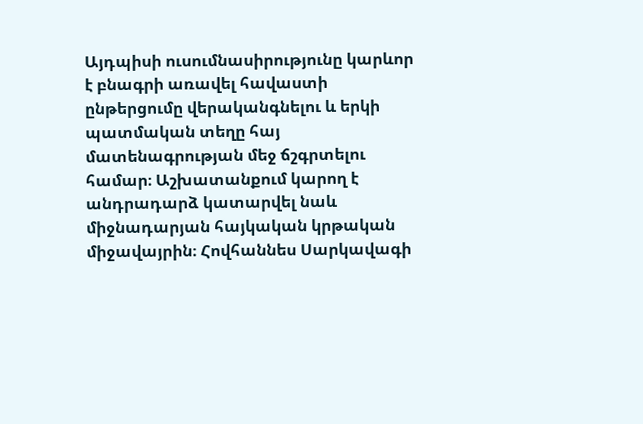Այդպիսի ուսումնասիրությունը կարևոր է բնագրի առավել հավաստի ընթերցումը վերականգնելու և երկի պատմական տեղը հայ մատենագրության մեջ ճշգրտելու համար։ Աշխատանքում կարող է անդրադարձ կատարվել նաև միջնադարյան հայկական կրթական միջավայրին։ Հովհաննես Սարկավագի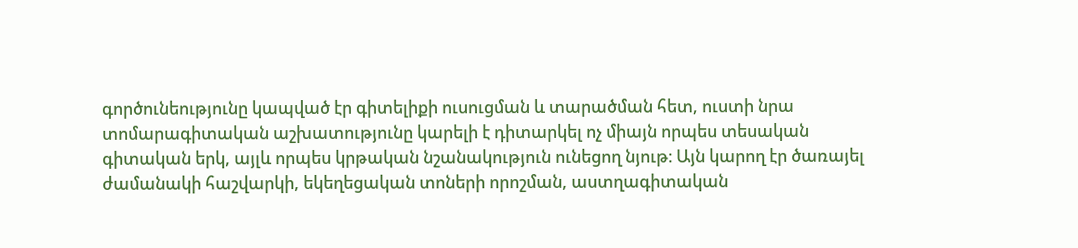գործունեությունը կապված էր գիտելիքի ուսուցման և տարածման հետ, ուստի նրա տոմարագիտական աշխատությունը կարելի է դիտարկել ոչ միայն որպես տեսական գիտական երկ, այլև որպես կրթական նշանակություն ունեցող նյութ։ Այն կարող էր ծառայել ժամանակի հաշվարկի, եկեղեցական տոների որոշման, աստղագիտական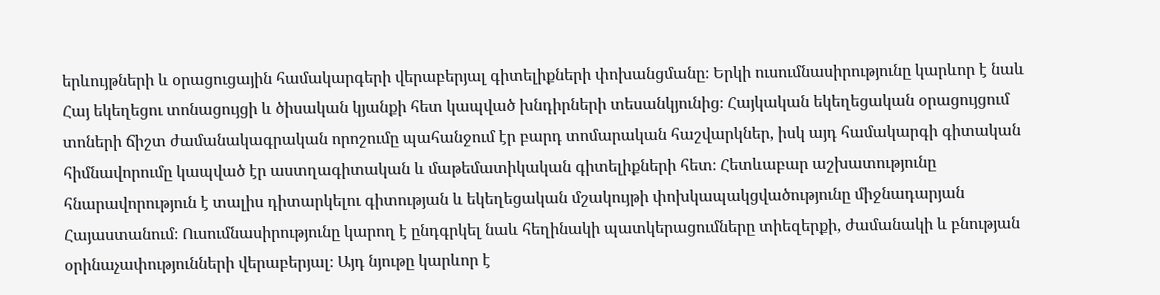երևույթների և օրացուցային համակարգերի վերաբերյալ գիտելիքների փոխանցմանը։ Երկի ուսումնասիրությունը կարևոր է նաև Հայ եկեղեցու տոնացույցի և ծիսական կյանքի հետ կապված խնդիրների տեսանկյունից։ Հայկական եկեղեցական օրացույցում տոների ճիշտ ժամանակագրական որոշումը պահանջում էր բարդ տոմարական հաշվարկներ, իսկ այդ համակարգի գիտական հիմնավորումը կապված էր աստղագիտական և մաթեմատիկական գիտելիքների հետ։ Հետևաբար աշխատությունը հնարավորություն է տալիս դիտարկելու գիտության և եկեղեցական մշակույթի փոխկապակցվածությունը միջնադարյան Հայաստանում։ Ուսումնասիրությունը կարող է ընդգրկել նաև հեղինակի պատկերացումները տիեզերքի, ժամանակի և բնության օրինաչափությունների վերաբերյալ։ Այդ նյութը կարևոր է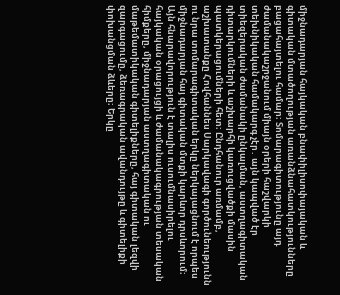միջնադարյան հայկական բնափիլիսոփայական և գիտական մտածողության առանձնահատկությունները բացահայտելու համար։ Տոմարագիտությունը այդ ժամանակաշրջանում միայն օրերի հաշվարկի տեխնիկական համակարգ չէր․ այն կապված էր տիեզերական ժամանակի ընկալման, աստղագիտական դիտարկումների և աշխարհի կառուցվածքի մասին պատկերացումների հետ։ Ընդհանուր առմամբ, աշխատանքը Հովհաննես Սարկավագի գործունեությունն ու նրա տոմարագիտական երկը ներկայացնում է որպես միջնադարյան հայ գիտական մտքի կարևոր դրսևորում։ Այն հնարավորություն է տալիս ուսումնասիրելու հայկական օրացույցի և ժամանակագրության տեսական հիմքերը, միջնադարյան աստղագիտական ու մաթեմատիկական գիտելիքները, հայ գիտական լեզվի զարգացումը, ձեռագրական ավանդույթը և գիտելիքի փոխանցման ձևերը։ Երկը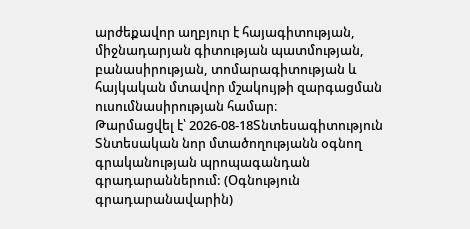արժեքավոր աղբյուր է հայագիտության, միջնադարյան գիտության պատմության, բանասիրության, տոմարագիտության և հայկական մտավոր մշակույթի զարգացման ուսումնասիրության համար։
Թարմացվել է՝ 2026-08-18Տնտեսագիտություն
Տնտեսական նոր մտածողությանն օգնող գրականության պրոպագանդան գրադարաններում: (Օգնություն գրադարանավարին)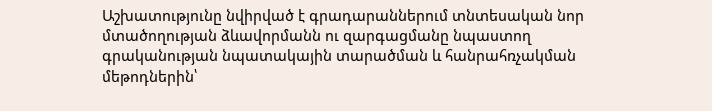Աշխատությունը նվիրված է գրադարաններում տնտեսական նոր մտածողության ձևավորմանն ու զարգացմանը նպաստող գրականության նպատակային տարածման և հանրահռչակման մեթոդներին՝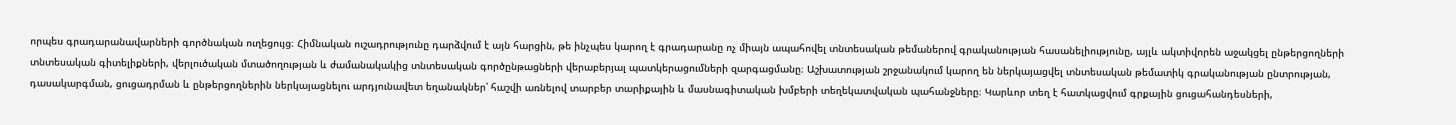որպես գրադարանավարների գործնական ուղեցույց։ Հիմնական ուշադրությունը դարձվում է այն հարցին, թե ինչպես կարող է գրադարանը ոչ միայն ապահովել տնտեսական թեմաներով գրականության հասանելիությունը, այլև ակտիվորեն աջակցել ընթերցողների տնտեսական գիտելիքների, վերլուծական մտածողության և ժամանակակից տնտեսական գործընթացների վերաբերյալ պատկերացումների զարգացմանը։ Աշխատության շրջանակում կարող են ներկայացվել տնտեսական թեմատիկ գրականության ընտրության, դասակարգման, ցուցադրման և ընթերցողներին ներկայացնելու արդյունավետ եղանակներ՝ հաշվի առնելով տարբեր տարիքային և մասնագիտական խմբերի տեղեկատվական պահանջները։ Կարևոր տեղ է հատկացվում գրքային ցուցահանդեսների,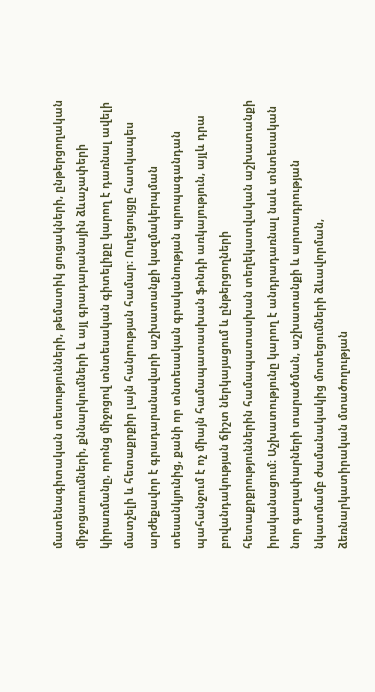մատենագիտական տեսությունների, թեմատիկ ցուցակների, ընթերցողական միջոցառումների, քննարկումների և այլ գրադարանային ձևաչափերի կիրառմանը, որոնց միջոցով տնտեսական գիտելիքը կարող է դառնալ ավելի մատչելի և հետաքրքիր լայն հանրության համար։ Ուղեցույցը հատկապես արժեքավոր է գրադարանավարի աշխատանքի կազմակերպման տեսանկյունից, քանի որ տնտեսական գրականության պրոպագանդան պահանջում է ոչ միայն համապատասխան ֆոնդի առկայություն, այլև դրա բովանդակության ճիշտ ներկայացում և ընթերցողների հետաքրքրություններին համապատասխան տեղեկատվական աշխատանքի իրականացում։ Աշխատությունը կարող է անդրադառնալ նաև տնտեսական նոր գաղափարների տարածման, աշխատանքի և արտադրության նկատմամբ ժամանակակից մոտեցումների ձևավորման, ձեռնարկատիրական մտածողության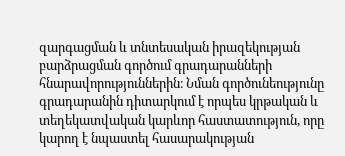զարգացման և տնտեսական իրազեկության բարձրացման գործում գրադարանների հնարավորություններին։ Նման գործունեությունը գրադարանին դիտարկում է որպես կրթական և տեղեկատվական կարևոր հաստատություն, որը կարող է նպաստել հասարակության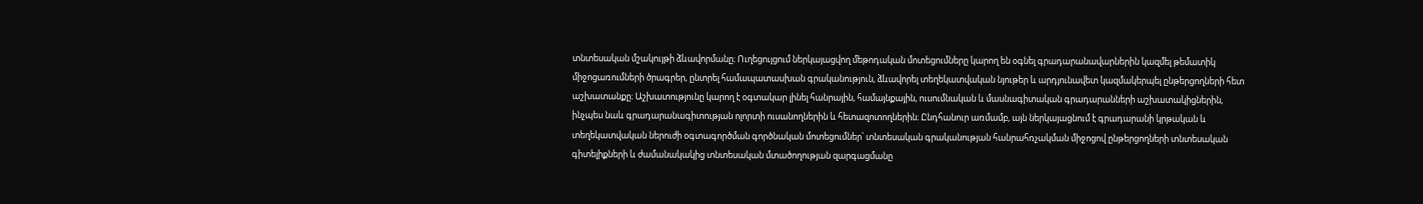տնտեսական մշակույթի ձևավորմանը։ Ուղեցույցում ներկայացվող մեթոդական մոտեցումները կարող են օգնել գրադարանավարներին կազմել թեմատիկ միջոցառումների ծրագրեր, ընտրել համապատասխան գրականություն, ձևավորել տեղեկատվական նյութեր և արդյունավետ կազմակերպել ընթերցողների հետ աշխատանքը։ Աշխատությունը կարող է օգտակար լինել հանրային, համայնքային, ուսումնական և մասնագիտական գրադարանների աշխատակիցներին, ինչպես նաև գրադարանագիտության ոլորտի ուսանողներին և հետազոտողներին։ Ընդհանուր առմամբ, այն ներկայացնում է գրադարանի կրթական և տեղեկատվական ներուժի օգտագործման գործնական մոտեցումներ՝ տնտեսական գրականության հանրահռչակման միջոցով ընթերցողների տնտեսական գիտելիքների և ժամանակակից տնտեսական մտածողության զարգացմանը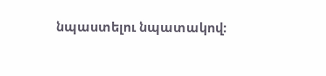նպաստելու նպատակով։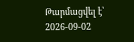Թարմացվել է՝ 2026-09-02